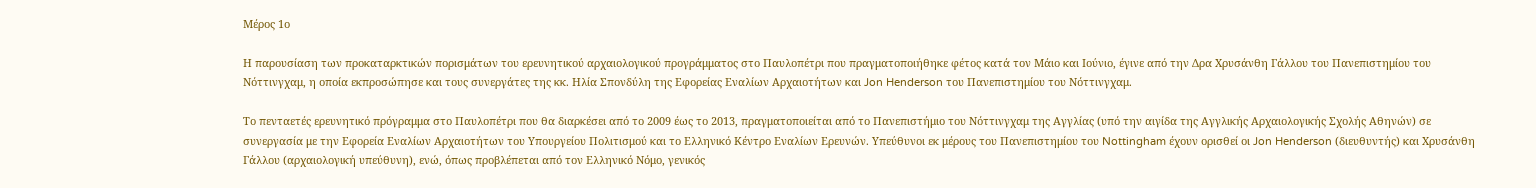Μέρος 1ο

Η παρουσίαση των προκαταρκτικών πορισμάτων του ερευνητικού αρχαιολογικού προγράμματος στο Παυλοπέτρι που πραγματοποιήθηκε φέτος κατά τον Μάιο και Ιούνιο, έγινε από την Δρα Χρυσάνθη Γάλλου του Πανεπιστημίου του Νόττινγχαμ, η οποία εκπροσώπησε και τους συνεργάτες της κκ. Ηλία Σπονδύλη της Εφορείας Εναλίων Αρχαιοτήτων και Jon Henderson του Πανεπιστημίου του Νόττινγχαμ.

Το πενταετές ερευνητικό πρόγραμμα στο Παυλοπέτρι που θα διαρκέσει από το 2009 έως το 2013, πραγματοποιείται από το Πανεπιστήμιο του Νόττινγχαμ της Αγγλίας (υπό την αιγίδα της Αγγλικής Αρχαιολογικής Σχολής Αθηνών) σε συνεργασία με την Εφορεία Εναλίων Αρχαιοτήτων του Υπουργείου Πολιτισμού και το Ελληνικό Κέντρο Εναλίων Ερευνών. Υπεύθυνοι εκ μέρους του Πανεπιστημίου του Nottingham έχουν ορισθεί οι Jon Henderson (διευθυντής) και Χρυσάνθη Γάλλου (αρχαιολογική υπεύθυνη), ενώ, όπως προβλέπεται από τον Ελληνικό Νόμο, γενικός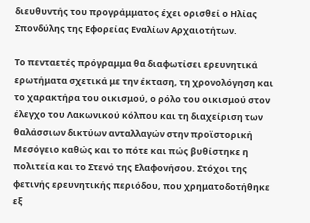διευθυντής του προγράμματος έχει ορισθεί ο Ηλίας Σπονδύλης της Εφορείας Εναλίων Αρχαιοτήτων.

Το πενταετές πρόγραμμα θα διαφωτίσει ερευνητικά ερωτήματα σχετικά με την έκταση, τη χρονολόγηση και το χαρακτήρα του οικισμού, ο ρόλο του οικισμού στον έλεγχο του Λακωνικού κόλπου και τη διαχείριση των θαλάσσιων δικτύων ανταλλαγών στην προϊστορική Μεσόγειο καθώς και το πότε και πώς βυθίστηκε η πολιτεία και το Στενό της Ελαφονήσου. Στόχοι της φετινής ερευνητικής περιόδου, που χρηματοδοτήθηκε εξ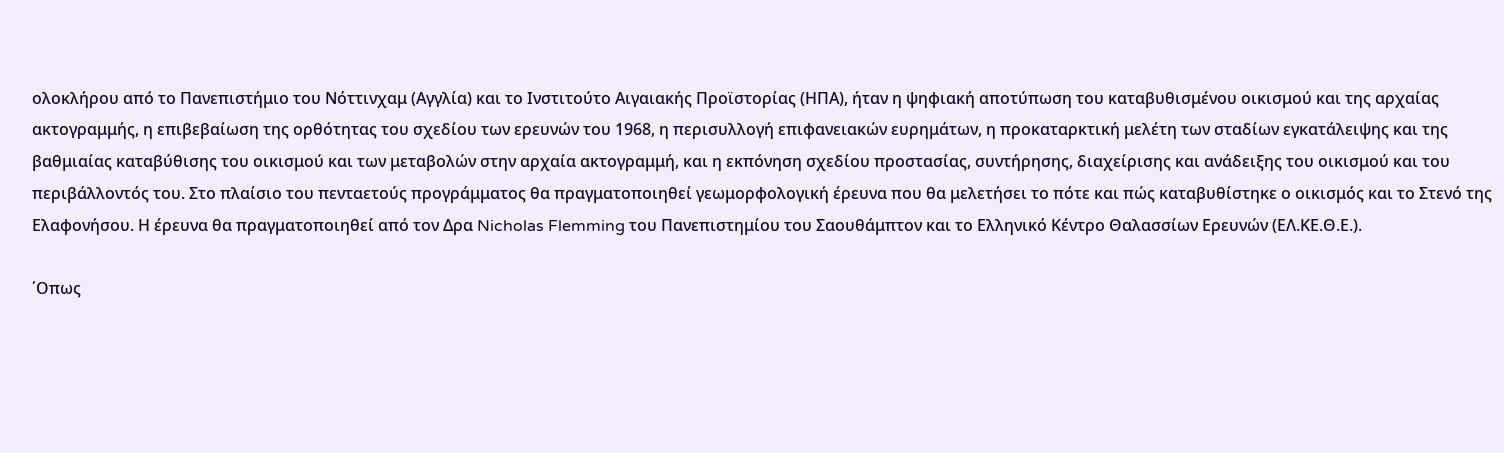ολοκλήρου από το Πανεπιστήμιο του Νόττινχαμ (Αγγλία) και το Ινστιτούτο Αιγαιακής Προϊστορίας (ΗΠΑ), ήταν η ψηφιακή αποτύπωση του καταβυθισμένου οικισμού και της αρχαίας ακτογραμμής, η επιβεβαίωση της ορθότητας του σχεδίου των ερευνών του 1968, η περισυλλογή επιφανειακών ευρημάτων, η προκαταρκτική μελέτη των σταδίων εγκατάλειψης και της βαθμιαίας καταβύθισης του οικισμού και των μεταβολών στην αρχαία ακτογραμμή, και η εκπόνηση σχεδίου προστασίας, συντήρησης, διαχείρισης και ανάδειξης του οικισμού και του περιβάλλοντός του. Στο πλαίσιο του πενταετούς προγράμματος θα πραγματοποιηθεί γεωμορφολογική έρευνα που θα μελετήσει το πότε και πώς καταβυθίστηκε ο οικισμός και το Στενό της Ελαφονήσου. Η έρευνα θα πραγματοποιηθεί από τον Δρα Nicholas Flemming του Πανεπιστημίου του Σαουθάμπτον και το Ελληνικό Κέντρο Θαλασσίων Ερευνών (ΕΛ.ΚΕ.Θ.Ε.).

΄Οπως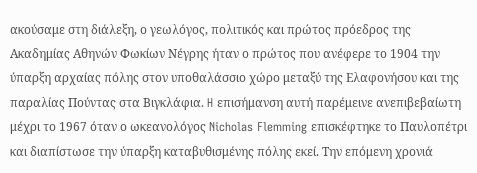ακούσαμε στη διάλεξη, ο γεωλόγος, πολιτικός και πρώτος πρόεδρος της Ακαδημίας Αθηνών Φωκίων Νέγρης ήταν ο πρώτος που ανέφερε το 1904 την ύπαρξη αρχαίας πόλης στον υποθαλάσσιο χώρο μεταξύ της Ελαφονήσου και της παραλίας Πούντας στα Βιγκλάφια. H επισήμανση αυτή παρέμεινε ανεπιβεβαίωτη μέχρι το 1967 όταν ο ωκεανολόγος Nicholas Flemming επισκέφτηκε το Παυλοπέτρι και διαπίστωσε την ύπαρξη καταβυθισμένης πόλης εκεί. Την επόμενη χρονιά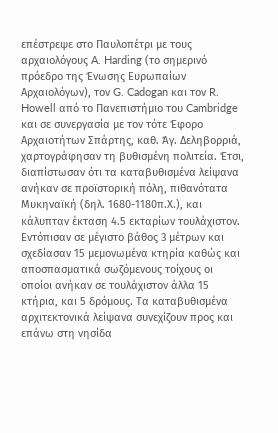επέστρεψε στο Παυλοπέτρι με τους αρχαιολόγους A. Harding (το σημερινό πρόεδρο της Ένωσης Ευρωπαίων Αρχαιολόγων), τον G. Cadogan και τον R. Howell από το Πανεπιστήμιο του Cambridge και σε συνεργασία με τον τότε Έφορο Αρχαιοτήτων Σπάρτης, καθ. Άγ. Δεληβορριά, χαρτογράφησαν τη βυθισμένη πολιτεία. Έτσι, διαπίστωσαν ότι τα καταβυθισμένα λείψανα ανήκαν σε προϊστορική πόλη, πιθανότατα Μυκηναϊκή (δηλ. 1680-1180π.Χ.), και κάλυπταν έκταση 4.5 εκταρίων τουλάχιστον. Εντόπισαν σε μέγιστο βάθος 3 μέτρων και σχεδίασαν 15 μεμονωμένα κτηρία καθώς και αποσπασματικά σωζόμενους τοίχους οι οποίοι ανήκαν σε τουλάχιστον άλλα 15 κτήρια, και 5 δρόμους. Τα καταβυθισμένα αρχιτεκτονικά λείψανα συνεχίζουν προς και επάνω στη νησίδα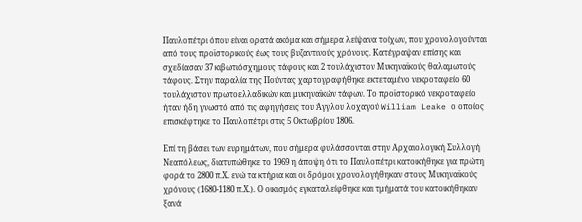Παυλοπέτρι όπου είναι ορατά ακόμα και σήμερα λείψανα τοίχων, που χρονολογούνται από τους προϊστορικούς έως τους βυζαντινούς χρόνους. Κατέγραψαν επίσης και σχεδίασαν 37 κιβωτιόσχημους τάφους και 2 τουλάχιστον Μυκηναϊκούς θαλαμωτούς τάφους. Στην παραλία της Πούντας χαρτογραφήθηκε εκτεταμένο νεκροταφείο 60 τουλάχιστον πρωτοελλαδικών και μυκηναϊκών τάφων. Το προϊστορικό νεκροταφείο ήταν ήδη γνωστό από τις αφηγήσεις του Άγγλου λοχαγού William Leake ο οποίος επισκέφτηκε το Παυλοπέτρι στις 5 Οκτωβρίου 1806.

Επί τη βάσει των ευρημάτων, που σήμερα φυλάσσονται στην Αρχαιολογική Συλλογή Νεαπόλεως, διατυπώθηκε το 1969 η άποψη ότι το Παυλοπέτρι κατοικήθηκε για πρώτη φορά το 2800 π.Χ. ενώ τα κτήρια και οι δρόμοι χρονολογήθηκαν στους Μυκηναϊκούς χρόνους (1680-1180 π.Χ.). Ο οικισμός εγκαταλείφθηκε και τμήματά του κατοικήθηκαν ξανά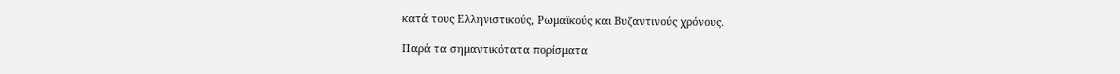κατά τους Ελληνιστικούς, Ρωμαϊκούς και Βυζαντινούς χρόνους.

Παρά τα σημαντικότατα πορίσματα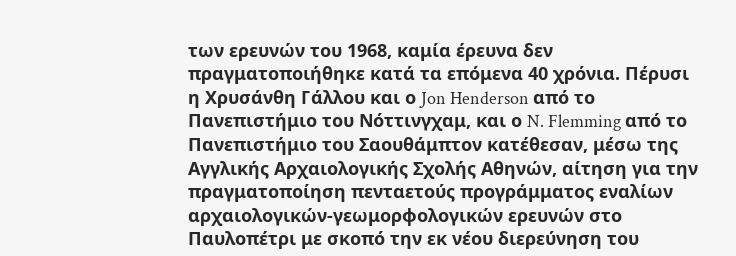των ερευνών του 1968, καμία έρευνα δεν πραγματοποιήθηκε κατά τα επόμενα 40 χρόνια. Πέρυσι η Χρυσάνθη Γάλλου και ο Jon Henderson από το Πανεπιστήμιο του Νόττινγχαμ, και ο N. Flemming από το Πανεπιστήμιο του Σαουθάμπτον κατέθεσαν, μέσω της Αγγλικής Αρχαιολογικής Σχολής Αθηνών, αίτηση για την πραγματοποίηση πενταετούς προγράμματος εναλίων αρχαιολογικών-γεωμορφολογικών ερευνών στο Παυλοπέτρι με σκοπό την εκ νέου διερεύνηση του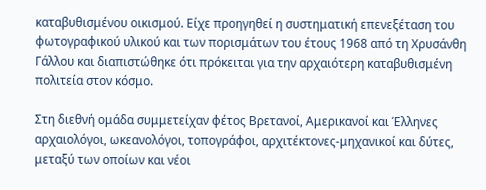καταβυθισμένου οικισμού. Είχε προηγηθεί η συστηματική επενεξέταση του φωτογραφικού υλικού και των πορισμάτων του έτους 1968 από τη Χρυσάνθη Γάλλου και διαπιστώθηκε ότι πρόκειται για την αρχαιότερη καταβυθισμένη πολιτεία στον κόσμο.

Στη διεθνή ομάδα συμμετείχαν φέτος Βρετανοί, Αμερικανοί και Έλληνες αρχαιολόγοι, ωκεανολόγοι, τοπογράφοι, αρχιτέκτονες-μηχανικοί και δύτες, μεταξύ των οποίων και νέοι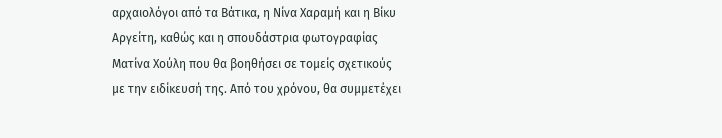αρχαιολόγοι από τα Βάτικα, η Νίνα Χαραμή και η Βίκυ Αργείτη, καθώς και η σπουδάστρια φωτογραφίας Ματίνα Χούλη που θα βοηθήσει σε τομείς σχετικούς με την ειδίκευσή της. Από του χρόνου, θα συμμετέχει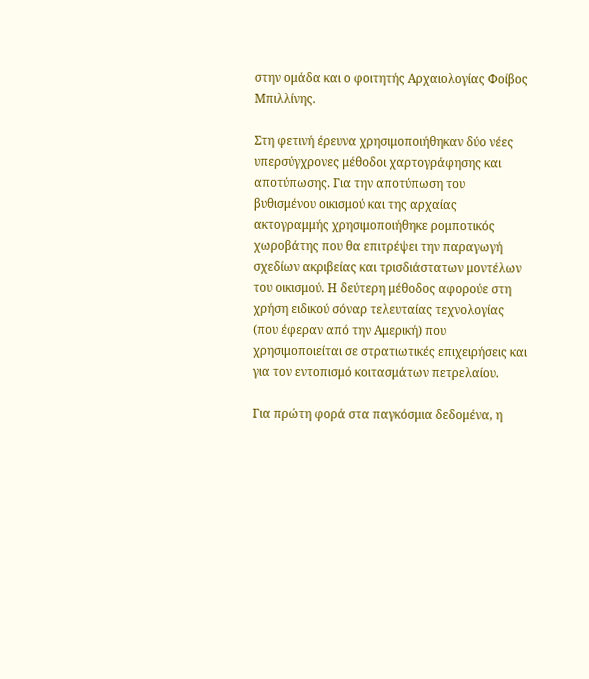στην ομάδα και ο φοιτητής Αρχαιολογίας Φοίβος Μπιλλίνης.

Στη φετινή έρευνα χρησιμοποιήθηκαν δύο νέες υπερσύγχρονες μέθοδοι χαρτογράφησης και αποτύπωσης. Για την αποτύπωση του βυθισμένου οικισμού και της αρχαίας ακτογραμμής χρησιμοποιήθηκε ρομποτικός χωροβάτης που θα επιτρέψει την παραγωγή σχεδίων ακριβείας και τρισδιάστατων μοντέλων του οικισμού. Η δεύτερη μέθοδος αφορούε στη χρήση ειδικού σόναρ τελευταίας τεχνολογίας (που έφεραν από την Αμερική) που χρησιμοποιείται σε στρατιωτικές επιχειρήσεις και για τον εντοπισμό κοιτασμάτων πετρελαίου.

Για πρώτη φορά στα παγκόσμια δεδομένα, η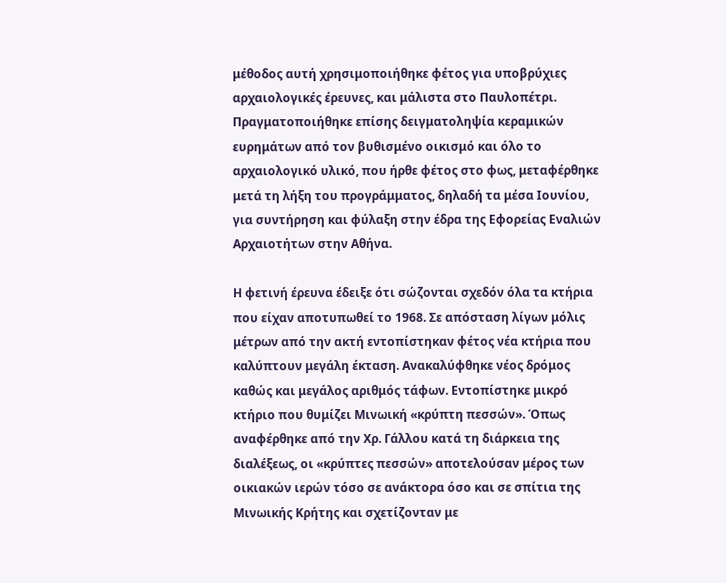μέθοδος αυτή χρησιμοποιήθηκε φέτος για υποβρύχιες αρχαιολογικές έρευνες, και μάλιστα στο Παυλοπέτρι. Πραγματοποιήθηκε επίσης δειγματοληψία κεραμικών ευρημάτων από τον βυθισμένο οικισμό και όλο το αρχαιολογικό υλικό, που ήρθε φέτος στο φως, μεταφέρθηκε μετά τη λήξη του προγράμματος, δηλαδή τα μέσα Ιουνίου, για συντήρηση και φύλαξη στην έδρα της Εφορείας Εναλιών Αρχαιοτήτων στην Αθήνα.

Η φετινή έρευνα έδειξε ότι σώζονται σχεδόν όλα τα κτήρια που είχαν αποτυπωθεί το 1968. Σε απόσταση λίγων μόλις μέτρων από την ακτή εντοπίστηκαν φέτος νέα κτήρια που καλύπτουν μεγάλη έκταση. Ανακαλύφθηκε νέος δρόμος καθώς και μεγάλος αριθμός τάφων. Εντοπίστηκε μικρό κτήριο που θυμίζει Μινωική «κρύπτη πεσσών». Όπως αναφέρθηκε από την Χρ. Γάλλου κατά τη διάρκεια της διαλέξεως, οι «κρύπτες πεσσών» αποτελούσαν μέρος των οικιακών ιερών τόσο σε ανάκτορα όσο και σε σπίτια της Μινωικής Κρήτης και σχετίζονταν με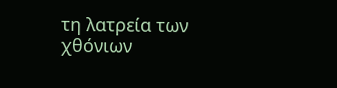τη λατρεία των χθόνιων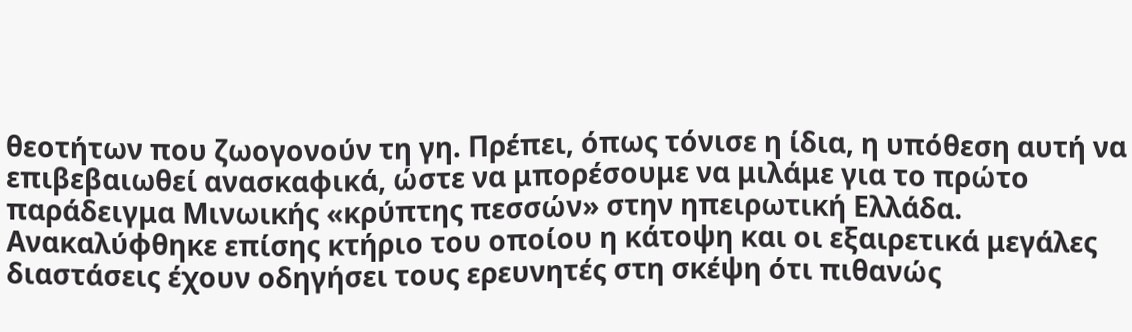θεοτήτων που ζωογονούν τη γη. Πρέπει, όπως τόνισε η ίδια, η υπόθεση αυτή να επιβεβαιωθεί ανασκαφικά, ώστε να μπορέσουμε να μιλάμε για το πρώτο παράδειγμα Μινωικής «κρύπτης πεσσών» στην ηπειρωτική Ελλάδα. Ανακαλύφθηκε επίσης κτήριο του οποίου η κάτοψη και οι εξαιρετικά μεγάλες διαστάσεις έχουν οδηγήσει τους ερευνητές στη σκέψη ότι πιθανώς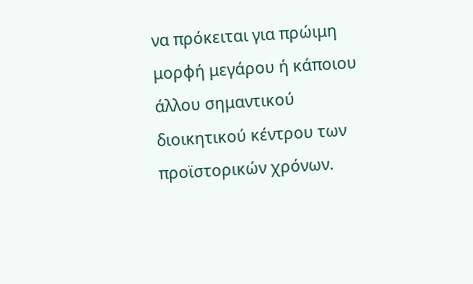να πρόκειται για πρώιμη μορφή μεγάρου ή κάποιου άλλου σημαντικού διοικητικού κέντρου των προϊστορικών χρόνων.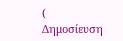( Δημοσίευση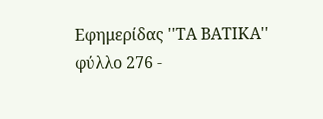Εφημερίδας ''ΤΑ ΒΑΤΙΚΑ'' φύλλο 276 -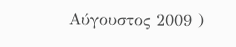Αύγουστος 2009 )